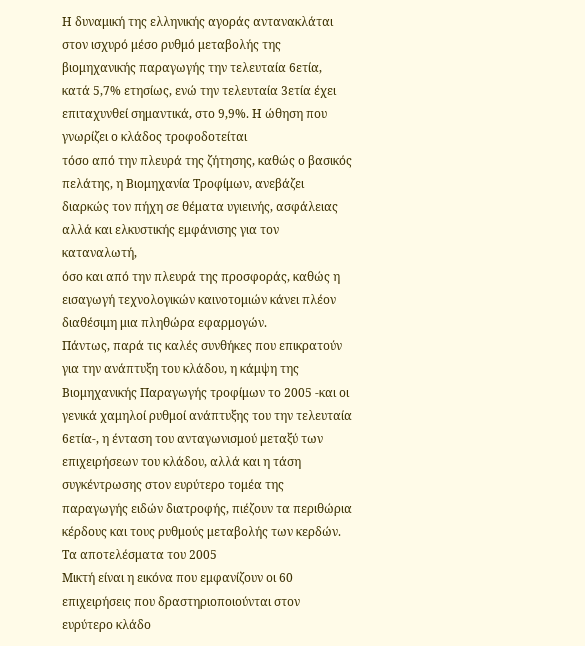Η δυναμική της ελληνικής αγοράς αντανακλάται στον ισχυρό μέσο ρυθμό μεταβολής της βιομηχανικής παραγωγής την τελευταία 6ετία, κατά 5,7% ετησίως, ενώ την τελευταία 3ετία έχει επιταχυνθεί σημαντικά, στο 9,9%. Η ώθηση που γνωρίζει ο κλάδος τροφοδοτείται
τόσο από την πλευρά της ζήτησης, καθώς ο βασικός πελάτης, η Βιομηχανία Τροφίμων, ανεβάζει διαρκώς τον πήχη σε θέματα υγιεινής, ασφάλειας αλλά και ελκυστικής εμφάνισης για τον καταναλωτή,
όσο και από την πλευρά της προσφοράς, καθώς η εισαγωγή τεχνολογικών καινοτομιών κάνει πλέον διαθέσιμη μια πληθώρα εφαρμογών.
Πάντως, παρά τις καλές συνθήκες που επικρατούν για την ανάπτυξη του κλάδου, η κάμψη της Βιομηχανικής Παραγωγής τροφίμων το 2005 -και οι γενικά χαμηλοί ρυθμοί ανάπτυξης του την τελευταία 6ετία-, η ένταση του ανταγωνισμού μεταξύ των επιχειρήσεων του κλάδου, αλλά και η τάση συγκέντρωσης στον ευρύτερο τομέα της παραγωγής ειδών διατροφής, πιέζουν τα περιθώρια κέρδους και τους ρυθμούς μεταβολής των κερδών.
Τα αποτελέσματα του 2005
Μικτή είναι η εικόνα που εμφανίζουν οι 60 επιχειρήσεις που δραστηριοποιούνται στον ευρύτερο κλάδο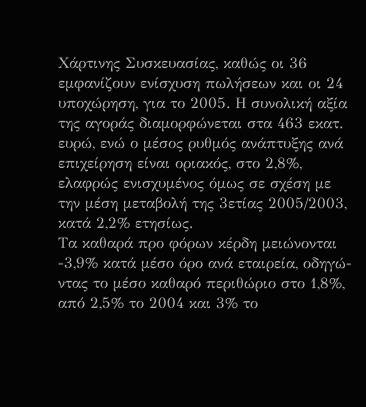Χάρτινης Συσκευασίας, καθώς οι 36 εμφανίζουν ενίσχυση πωλήσεων και οι 24 υποχώρηση, για το 2005. Η συνολική αξία της αγοράς διαμορφώνεται στα 463 εκατ. ευρώ, ενώ ο μέσος ρυθμός ανάπτυξης ανά επιχείρηση είναι οριακός, στο 2,8%, ελαφρώς ενισχυμένος όμως σε σχέση με την μέση μεταβολή της 3ετίας 2005/2003, κατά 2,2% ετησίως.
Τα καθαρά προ φόρων κέρδη μειώνονται -3,9% κατά μέσο όρο ανά εταιρεία, οδηγώ-ντας το μέσο καθαρό περιθώριο στο 1,8%, από 2,5% το 2004 και 3% το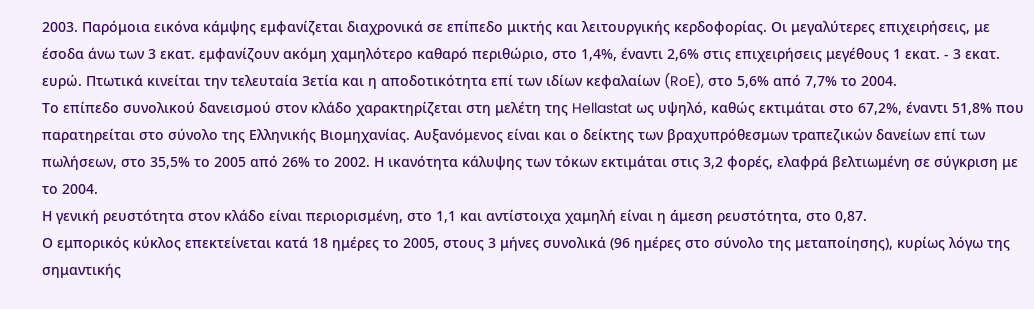2003. Παρόμοια εικόνα κάμψης εμφανίζεται διαχρονικά σε επίπεδο μικτής και λειτουργικής κερδοφορίας. Οι μεγαλύτερες επιχειρήσεις, με έσοδα άνω των 3 εκατ. εμφανίζουν ακόμη χαμηλότερο καθαρό περιθώριο, στο 1,4%, έναντι 2,6% στις επιχειρήσεις μεγέθους 1 εκατ. - 3 εκατ. ευρώ. Πτωτικά κινείται την τελευταία 3ετία και η αποδοτικότητα επί των ιδίων κεφαλαίων (RoE), στο 5,6% από 7,7% το 2004.
Το επίπεδο συνολικού δανεισμού στον κλάδο χαρακτηρίζεται στη μελέτη της Hellastat ως υψηλό, καθώς εκτιμάται στο 67,2%, έναντι 51,8% που παρατηρείται στο σύνολο της Ελληνικής Βιομηχανίας. Αυξανόμενος είναι και ο δείκτης των βραχυπρόθεσμων τραπεζικών δανείων επί των πωλήσεων, στο 35,5% το 2005 από 26% το 2002. Η ικανότητα κάλυψης των τόκων εκτιμάται στις 3,2 φορές, ελαφρά βελτιωμένη σε σύγκριση με το 2004.
Η γενική ρευστότητα στον κλάδο είναι περιορισμένη, στο 1,1 και αντίστοιχα χαμηλή είναι η άμεση ρευστότητα, στο 0,87.
Ο εμπορικός κύκλος επεκτείνεται κατά 18 ημέρες το 2005, στους 3 μήνες συνολικά (96 ημέρες στο σύνολο της μεταποίησης), κυρίως λόγω της σημαντικής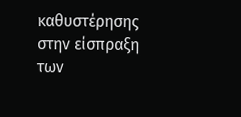καθυστέρησης στην είσπραξη των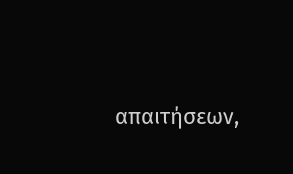απαιτήσεων,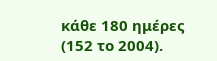κάθε 180 ημέρες (152 το 2004).